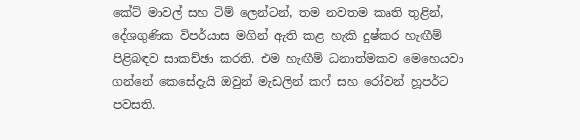කේට් මාවල් සහ ටිම් ලෙන්ටන්, තම නවතම කෘති තුළින්, දේශගුණික විපර්යාස මගින් ඇති කළ හැකි දුෂ්කර හැඟීම් පිළිබඳව සාකච්ඡා කරති. එම හැඟීම් ධනාත්මකව මෙහෙයවා ගන්නේ කෙසේදැයි ඔවුන් මැඩලින් කෆ් සහ රෝවන් හූපර්ට පවසති.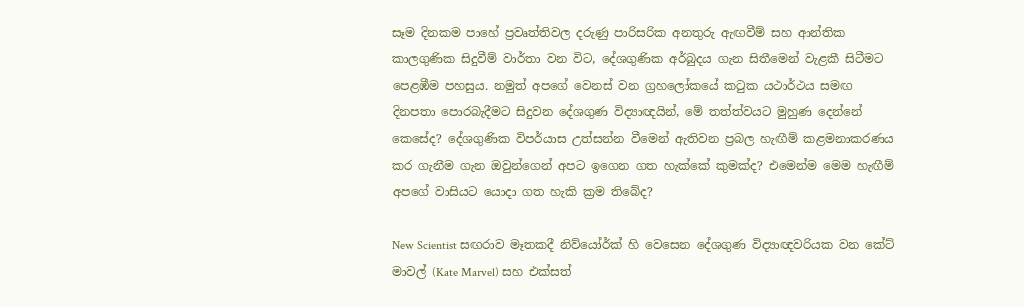සෑම දිනකම පාහේ ප්‍රවෘත්තිවල දරුණු පාරිසරික අනතුරු ඇඟවීම් සහ ආන්තික කාලගුණික සිදුවීම් වාර්තා වන විට, දේශගුණික අර්බුදය ගැන සිතීමෙන් වැළකී සිටීමට පෙළඹීම පහසුය. නමුත් අපගේ වෙනස් වන ග්‍රහලෝකයේ කටුක යථාර්ථය සමඟ දිනපතා පොරබැදීමට සිදුවන දේශගුණ විද්‍යාඥයින්, මේ තත්ත්වයට මුහුණ දෙන්නේ කෙසේද? දේශගුණික විපර්යාස උත්සන්න වීමෙන් ඇතිවන ප්‍රබල හැඟීම් කළමනාකරණය කර ගැනීම ගැන ඔවුන්ගෙන් අපට ඉගෙන ගත හැක්කේ කුමක්ද? එමෙන්ම මෙම හැඟීම් අපගේ වාසියට යොදා ගත හැකි ක්‍රම තිබේද?

New Scientist සඟරාව මෑතකදී නිව්යෝර්ක් හි වෙසෙන දේශගුණ විද්‍යාඥවරියක වන කේට් මාවල් (Kate Marvel) සහ එක්සත්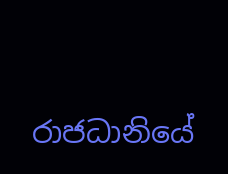රාජධානියේ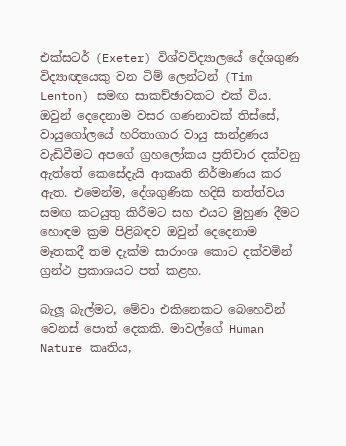එක්සටර් (Exeter) විශ්වවිද්‍යාලයේ දේශගුණ විද්‍යාඥයෙකු වන ටිම් ලෙන්ටන් (Tim Lenton) සමඟ සාකච්ඡාවකට එක් විය. ඔවුන් දෙදෙනාම වසර ගණනාවක් තිස්සේ, වායුගෝලයේ හරිතාගාර වායු සාන්ද්‍රණය වැඩිවීමට අපගේ ග්‍රහලෝකය ප්‍රතිචාර දක්වනු ඇත්තේ කෙසේදැයි ආකෘති නිර්මාණය කර ඇත. එමෙන්ම, දේශගුණික හදිසි තත්ත්වය සමඟ කටයුතු කිරීමට සහ එයට මුහුණ දීමට හොඳම ක්‍රම පිළිබඳව ඔවුන් දෙදෙනාම මෑතකදී තම දැක්ම සාරාංශ කොට දක්වමින් ග්‍රන්ථ ප්‍රකාශයට පත් කළහ.

බැලූ බැල්මට, මේවා එකිනෙකට බෙහෙවින් වෙනස් පොත් දෙකකි. මාවල්ගේ Human Nature කෘතිය,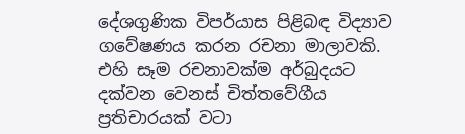දේශගුණික විපර්යාස පිළිබඳ විද්‍යාව ගවේෂණය කරන රචනා මාලාවකි. එහි සෑම රචනාවක්ම අර්බුදයට දක්වන වෙනස් චිත්තවේගීය ප්‍රතිචාරයක් වටා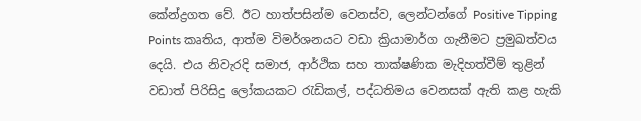කේන්ද්‍රගත වේ. ඊට හාත්පසින්ම වෙනස්ව, ලෙන්ටන්ගේ Positive Tipping Points කෘතිය, ආත්ම විමර්ශනයට වඩා ක්‍රියාමාර්ග ගැනීමට ප්‍රමුඛත්වය දෙයි. එය නිවැරදි සමාජ, ආර්ථික සහ තාක්ෂණික මැදිහත්වීම් තුළින් වඩාත් පිරිසිදු ලෝකයකට රැඩිකල්, පද්ධතිමය වෙනසක් ඇති කළ හැකි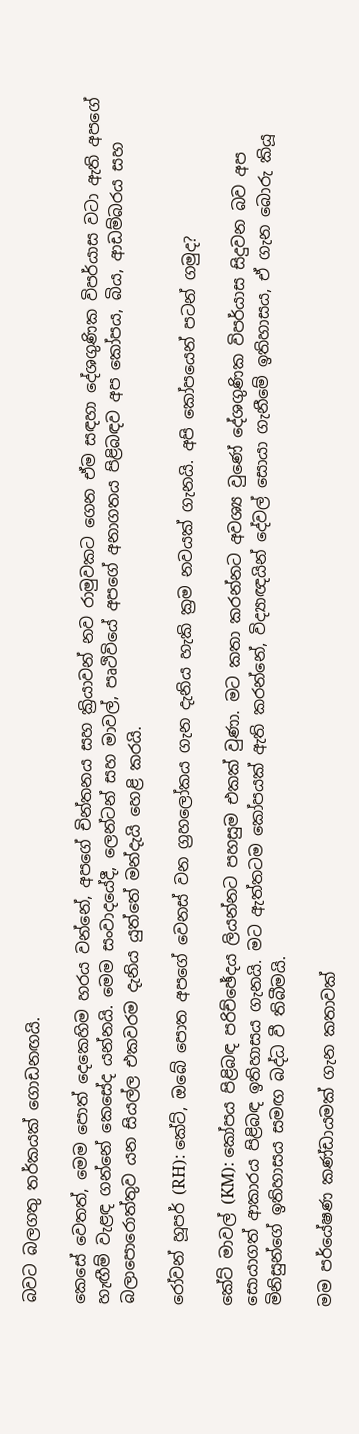බවට බලගතු තර්කයක් ගොඩනඟයි.

කෙසේ වෙතත්, මෙම පොත් දෙකෙහිම හරය වන්නේ, අපගේ චින්තනය සහ ක්‍රියාවන් නව රාමුවකට ගෙන ඒම සඳහා දේශගුණික විපර්යාස වටා ඇති අපගේ හැඟීම් වැළඳ ගන්නේ කෙසේද යන්නයි. මෙම සංවාදයේදී, ලෙන්ටන් සහ මාවල්, පෘථිවියේ අපගේ අනාගතය පිළිබඳව අප කෝපය, බිය, ආඩම්බරය සහ බලාපොරොත්තුව යන සියල්ල එකවරම දැනිය යුත්තේ මන්දැයි හෙළි කරයි.

රෝවන් හූපර් (RH): කේට්, ඔබේ පොත අපගේ වෙනස් වන ග්‍රහලෝකය ගැන දැනිය හැකි ක්‍රම නවයක් ගැනයි. අපි කෝපයෙන් පටන් ගමුද?

කේට් මාවල් (KM): කෝපය පිළිබඳ පරිච්ඡේදය ලියන්නට පහසුම එකක් වුණා. මට කතා කරන්නට අවශ්‍ය වුණේ දේශගුණික විපර්යාස සිදුවන බව අප සොයාගත් ආකාරය පිළිබඳ ඉතිහාසය ගැනයි. මට ඇත්තටම කෝපයක් ඇති කරන්නේ, විද්‍යාඥයින් දේවල් සොයා ගැනීමේ ඉතිහාසය, ඒ ගැන බොරු කියූ මිනිසුන්ගේ ඉතිහාසය සමඟ බද්ධ වී තිබීමයි.

මම පර්යේෂණ කණ්ඩායමක් ගැන කතාවක්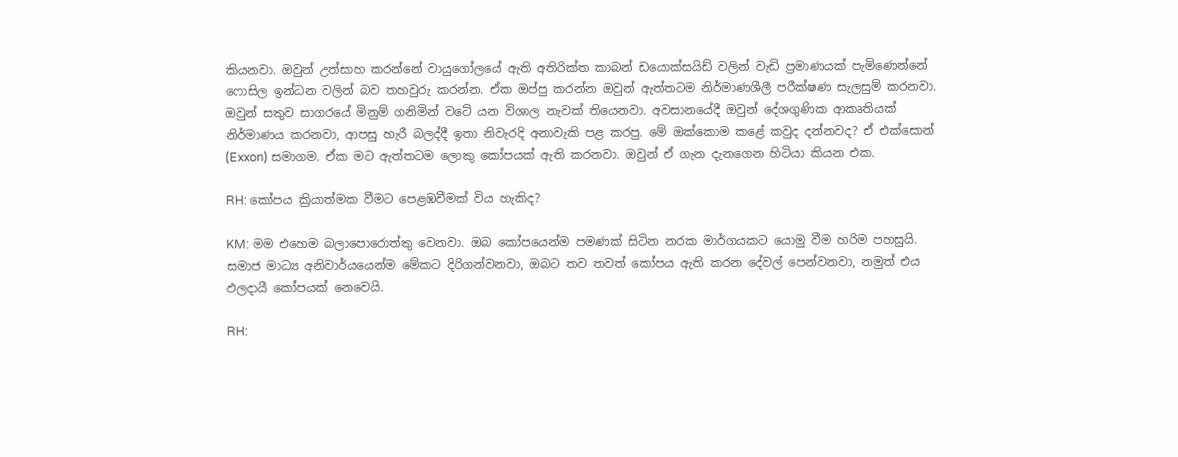කියනවා. ඔවුන් උත්සාහ කරන්නේ වායුගෝලයේ ඇති අතිරික්ත කාබන් ඩයොක්සයිඩ් වලින් වැඩි ප්‍රමාණයක් පැමිණෙන්නේ ෆොසිල ඉන්ධන වලින් බව තහවුරු කරන්න. ඒක ඔප්පු කරන්න ඔවුන් ඇත්තටම නිර්මාණශීලී පරීක්ෂණ සැලසුම් කරනවා. ඔවුන් සතුව සාගරයේ මිනුම් ගනිමින් වටේ යන විශාල නැවක් තියෙනවා. අවසානයේදී ඔවුන් දේශගුණික ආකෘතියක් නිර්මාණය කරනවා, ආපසු හැරී බලද්දී ඉතා නිවැරදි අනාවැකි පළ කරපු. මේ ඔක්කොම කළේ කවුද දන්නවද? ඒ එක්සොන් (Exxon) සමාගම. ඒක මට ඇත්තටම ලොකු කෝපයක් ඇති කරනවා. ඔවුන් ඒ ගැන දැනගෙන හිටියා කියන එක.

RH: කෝපය ක්‍රියාත්මක වීමට පෙළඹවීමක් විය හැකිද?

KM: මම එහෙම බලාපොරොත්තු වෙනවා. ඔබ කෝපයෙන්ම පමණක් සිටින නරක මාර්ගයකට යොමු වීම හරිම පහසුයි. සමාජ මාධ්‍ය අනිවාර්යයෙන්ම මේකට දිරිගන්වනවා, ඔබට තව තවත් කෝපය ඇති කරන දේවල් පෙන්වනවා, නමුත් එය ඵලදායී කෝපයක් නෙවෙයි.

RH: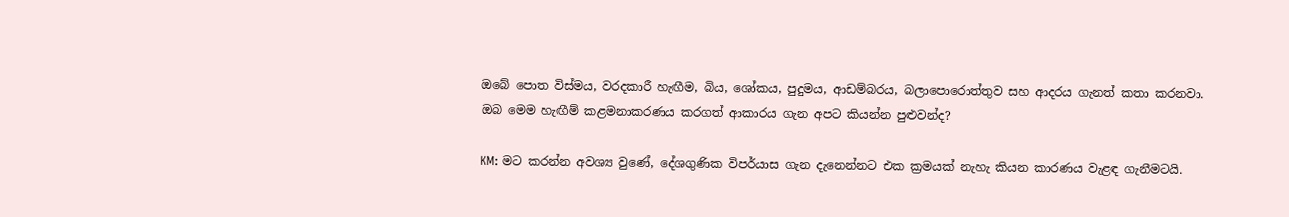ඔබේ පොත විස්මය, වරදකාරී හැඟීම, බිය, ශෝකය, පුදුමය, ආඩම්බරය, බලාපොරොත්තුව සහ ආදරය ගැනත් කතා කරනවා. ඔබ මෙම හැඟීම් කළමනාකරණය කරගත් ආකාරය ගැන අපට කියන්න පුළුවන්ද?

KM: මට කරන්න අවශ්‍ය වුණේ, දේශගුණික විපර්යාස ගැන දැනෙන්නට එක ක්‍රමයක් නැහැ කියන කාරණය වැළඳ ගැනීමටයි.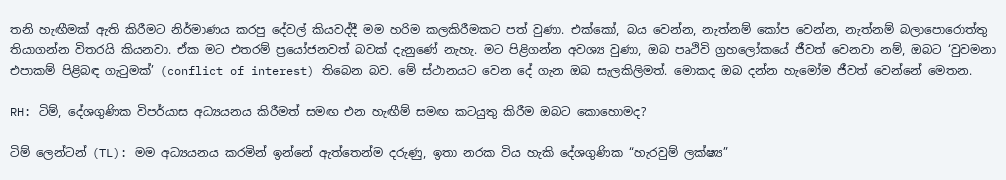තනි හැඟීමක් ඇති කිරීමට නිර්මාණය කරපු දේවල් කියවද්දී මම හරිම කලකිරීමකට පත් වුණා. එක්කෝ, බය වෙන්න, නැත්නම් කෝප වෙන්න, නැත්නම් බලාපොරොත්තු තියාගන්න විතරයි කියනවා. ඒක මට එතරම් ප්‍රයෝජනවත් බවක් දැනුණේ නැහැ. මට පිළිගන්න අවශ්‍ය වුණා, ඔබ පෘථිවි ග්‍රහලෝකයේ ජීවත් වෙනවා නම්, ඔබට ‘වුවමනා එපාකම් පිළිබඳ ගැටුමක්’ (conflict of interest) තිබෙන බව. මේ ස්ථානයට වෙන දේ ගැන ඔබ සැලකිලිමත්. මොකද ඔබ දන්න හැමෝම ජීවත් වෙන්නේ මෙතන.

RH: ටිම්, දේශගුණික විපර්යාස අධ්‍යයනය කිරීමත් සමඟ එන හැඟීම් සමඟ කටයුතු කිරීම ඔබට කොහොමද?

ටිම් ලෙන්ටන් (TL): මම අධ්‍යයනය කරමින් ඉන්නේ ඇත්තෙන්ම දරුණු, ඉතා නරක විය හැකි දේශගුණික “හැරවුම් ලක්ෂ්‍ය”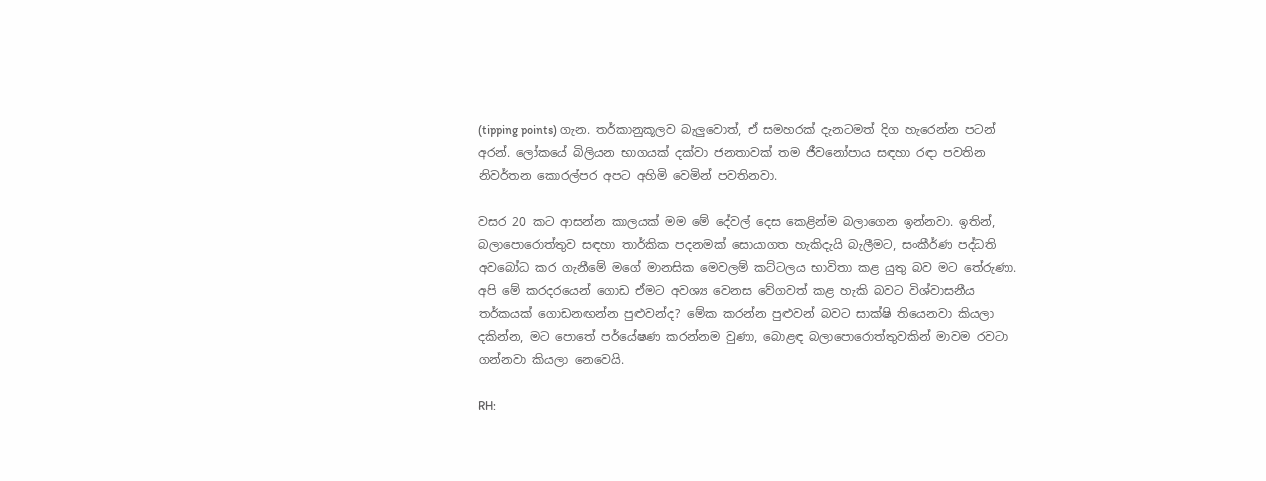(tipping points) ගැන. තර්කානුකූලව බැලුවොත්, ඒ සමහරක් දැනටමත් දිග හැරෙන්න පටන් අරන්. ලෝකයේ බිලියන භාගයක් දක්වා ජනතාවක් තම ජීවනෝපාය සඳහා රඳා පවතින නිවර්තන කොරල්පර අපට අහිමි වෙමින් පවතිනවා.

වසර 20 කට ආසන්න කාලයක් මම මේ දේවල් දෙස කෙළින්ම බලාගෙන ඉන්නවා. ඉතින්, බලාපොරොත්තුව සඳහා තාර්කික පදනමක් සොයාගත හැකිදැයි බැලීමට, සංකීර්ණ පද්ධති අවබෝධ කර ගැනීමේ මගේ මානසික මෙවලම් කට්ටලය භාවිතා කළ යුතු බව මට තේරුණා. අපි මේ කරදරයෙන් ගොඩ ඒමට අවශ්‍ය වෙනස වේගවත් කළ හැකි බවට විශ්වාසනීය තර්කයක් ගොඩනඟන්න පුළුවන්ද? මේක කරන්න පුළුවන් බවට සාක්ෂි තියෙනවා කියලා දකින්න, මට පොතේ පර්යේෂණ කරන්නම වුණා, බොළඳ බලාපොරොත්තුවකින් මාවම රවටා ගන්නවා කියලා නෙවෙයි.

RH: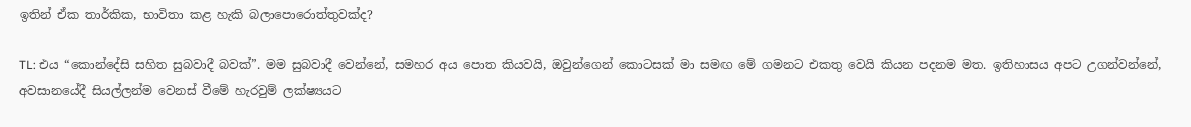ඉතින් ඒක තාර්කික, භාවිතා කළ හැකි බලාපොරොත්තුවක්ද?

TL: එය “කොන්දේසි සහිත සුබවාදී බවක්”. මම සුබවාදී වෙන්නේ, සමහර අය පොත කියවයි, ඔවුන්ගෙන් කොටසක් මා සමඟ මේ ගමනට එකතු වෙයි කියන පදනම මත. ඉතිහාසය අපට උගන්වන්නේ, අවසානයේදී සියල්ලන්ම වෙනස් වීමේ හැරවුම් ලක්ෂ්‍යයට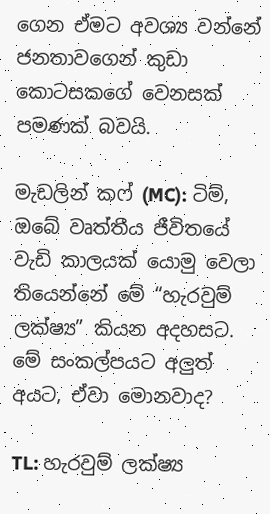ගෙන ඒමට අවශ්‍ය වන්නේ ජනතාවගෙන් කුඩා කොටසකගේ වෙනසක් පමණක් බවයි.

මැඩලින් කෆ් (MC): ටිම්, ඔබේ වෘත්තීය ජීවිතයේ වැඩි කාලයක් යොමු වෙලා තියෙන්නේ මේ “හැරවුම් ලක්ෂ්‍ය” කියන අදහසට. මේ සංකල්පයට අලුත් අයට, ඒවා මොනවාද?

TL: හැරවුම් ලක්ෂ්‍ය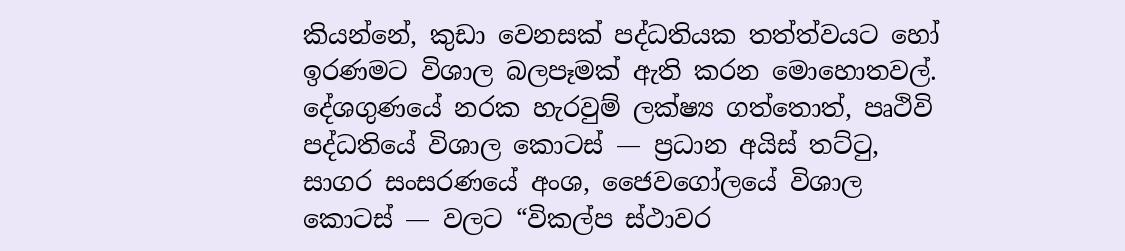කියන්නේ, කුඩා වෙනසක් පද්ධතියක තත්ත්වයට හෝ ඉරණමට විශාල බලපෑමක් ඇති කරන මොහොතවල්. දේශගුණයේ නරක හැරවුම් ලක්ෂ්‍ය ගත්තොත්, පෘථිවි පද්ධතියේ විශාල කොටස් — ප්‍රධාන අයිස් තට්ටු, සාගර සංසරණයේ අංශ, ජෛවගෝලයේ විශාල කොටස් — වලට “විකල්ප ස්ථාවර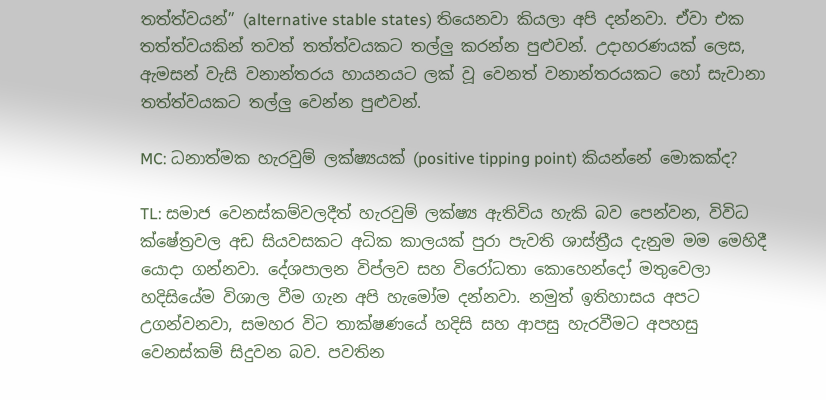තත්ත්වයන්” (alternative stable states) තියෙනවා කියලා අපි දන්නවා. ඒවා එක තත්ත්වයකින් තවත් තත්ත්වයකට තල්ලු කරන්න පුළුවන්. උදාහරණයක් ලෙස, ඇමසන් වැසි වනාන්තරය හායනයට ලක් වූ වෙනත් වනාන්තරයකට හෝ සැවානා තත්ත්වයකට තල්ලු වෙන්න පුළුවන්.

MC: ධනාත්මක හැරවුම් ලක්ෂ්‍යයක් (positive tipping point) කියන්නේ මොකක්ද?

TL: සමාජ වෙනස්කම්වලදීත් හැරවුම් ලක්ෂ්‍ය ඇතිවිය හැකි බව පෙන්වන, විවිධ ක්ෂේත්‍රවල අඩ සියවසකට අධික කාලයක් පුරා පැවති ශාස්ත්‍රීය දැනුම මම මෙහිදී යොදා ගන්නවා. දේශපාලන විප්ලව සහ විරෝධතා කොහෙන්දෝ මතුවෙලා හදිසියේම විශාල වීම ගැන අපි හැමෝම දන්නවා. නමුත් ඉතිහාසය අපට උගන්වනවා, සමහර විට තාක්ෂණයේ හදිසි සහ ආපසු හැරවීමට අපහසු වෙනස්කම් සිදුවන බව. පවතින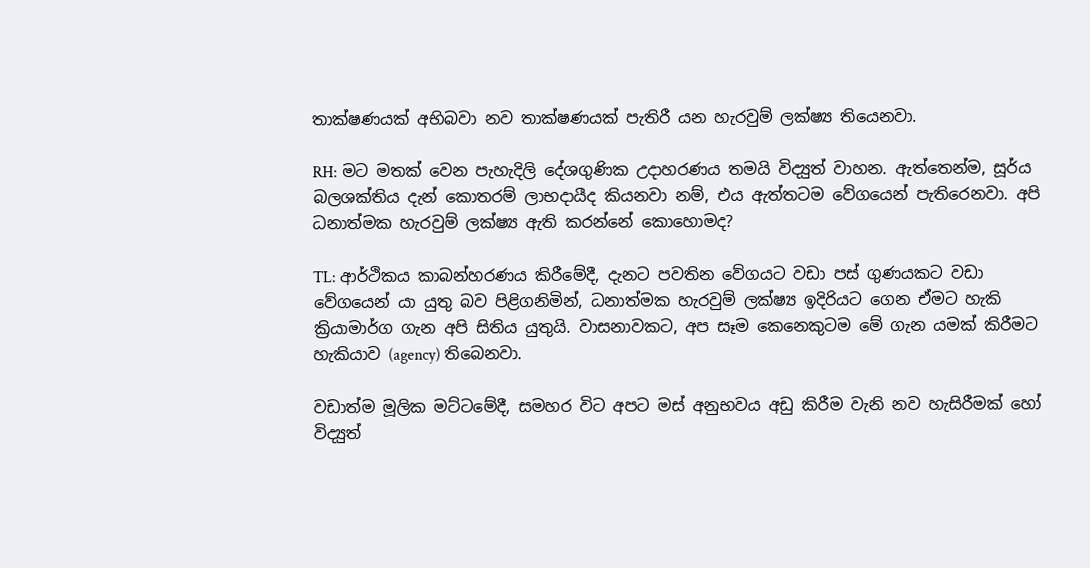තාක්ෂණයක් අභිබවා නව තාක්ෂණයක් පැතිරී යන හැරවුම් ලක්ෂ්‍ය තියෙනවා.

RH: මට මතක් වෙන පැහැදිලි දේශගුණික උදාහරණය තමයි විද්‍යුත් වාහන. ඇත්තෙන්ම, සූර්ය බලශක්තිය දැන් කොතරම් ලාභදායීද කියනවා නම්, එය ඇත්තටම වේගයෙන් පැතිරෙනවා. අපි ධනාත්මක හැරවුම් ලක්ෂ්‍ය ඇති කරන්නේ කොහොමද?

TL: ආර්ථිකය කාබන්හරණය කිරීමේදී, දැනට පවතින වේගයට වඩා පස් ගුණයකට වඩා වේගයෙන් යා යුතු බව පිළිගනිමින්, ධනාත්මක හැරවුම් ලක්ෂ්‍ය ඉදිරියට ගෙන ඒමට හැකි ක්‍රියාමාර්ග ගැන අපි සිතිය යුතුයි. වාසනාවකට, අප සෑම කෙනෙකුටම මේ ගැන යමක් කිරීමට හැකියාව (agency) තිබෙනවා.

වඩාත්ම මූලික මට්ටමේදී, සමහර විට අපට මස් අනුභවය අඩු කිරීම වැනි නව හැසිරීමක් හෝ විද්‍යුත්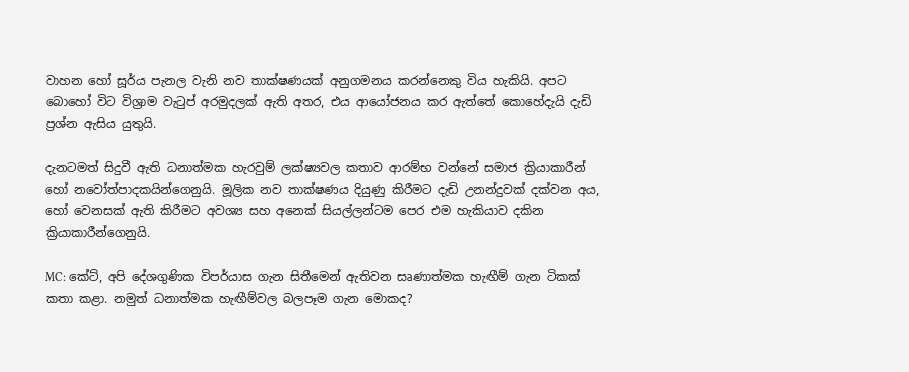වාහන හෝ සූර්ය පැනල වැනි නව තාක්ෂණයක් අනුගමනය කරන්නෙකු විය හැකියි. අපට බොහෝ විට විශ්‍රාම වැටුප් අරමුදලක් ඇති අතර, එය ආයෝජනය කර ඇත්තේ කොහේදැයි දැඩි ප්‍රශ්න ඇසිය යුතුයි.

දැනටමත් සිදුවී ඇති ධනාත්මක හැරවුම් ලක්ෂ්‍යවල කතාව ආරම්භ වන්නේ සමාජ ක්‍රියාකාරීන් හෝ නවෝත්පාදකයින්ගෙනුයි. මූලික නව තාක්ෂණය දියුණු කිරීමට දැඩි උනන්දුවක් දක්වන අය, හෝ වෙනසක් ඇති කිරීමට අවශ්‍ය සහ අනෙක් සියල්ලන්ටම පෙර එම හැකියාව දකින ක්‍රියාකාරීන්ගෙනුයි.

MC: කේට්, අපි දේශගුණික විපර්යාස ගැන සිතීමෙන් ඇතිවන සෘණාත්මක හැඟීම් ගැන ටිකක් කතා කළා. නමුත් ධනාත්මක හැඟීම්වල බලපෑම ගැන මොකද?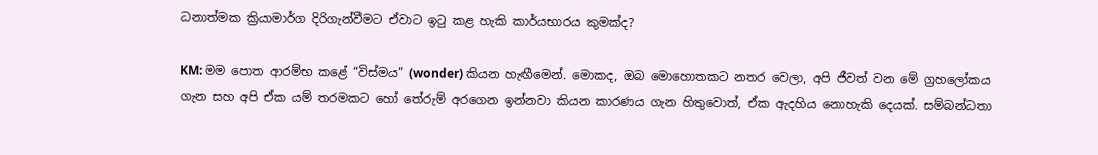ධනාත්මක ක්‍රියාමාර්ග දිරිගැන්වීමට ඒවාට ඉටු කළ හැකි කාර්යභාරය කුමක්ද?

KM: මම පොත ආරම්භ කළේ “විස්මය” (wonder) කියන හැඟීමෙන්. මොකද, ඔබ මොහොතකට නතර වෙලා, අපි ජීවත් වන මේ ග්‍රහලෝකය ගැන සහ අපි ඒක යම් තරමකට හෝ තේරුම් අරගෙන ඉන්නවා කියන කාරණය ගැන හිතුවොත්, ඒක ඇදහිය නොහැකි දෙයක්. සම්බන්ධතා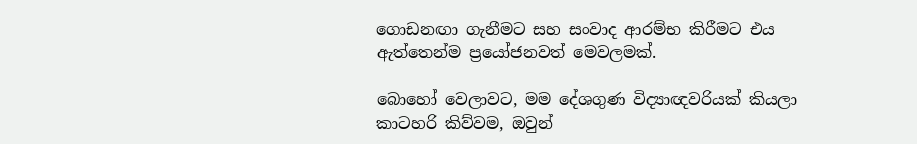ගොඩනඟා ගැනීමට සහ සංවාද ආරම්භ කිරීමට එය ඇත්තෙන්ම ප්‍රයෝජනවත් මෙවලමක්.

බොහෝ වෙලාවට, මම දේශගුණ විද්‍යාඥවරියක් කියලා කාටහරි කිව්වම, ඔවුන්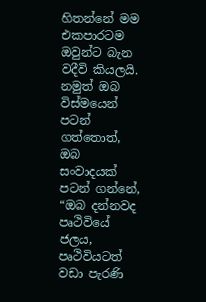හිතන්නේ මම එකපාරටම ඔවුන්ට බැන වදීවි කියලයි. නමුත් ඔබ විස්මයෙන් පටන් ගත්තොත්, ඔබ සංවාදයක් පටන් ගන්නේ, “ඔබ දන්නවද පෘථිවියේ ජලය, පෘථිවියටත් වඩා පැරණි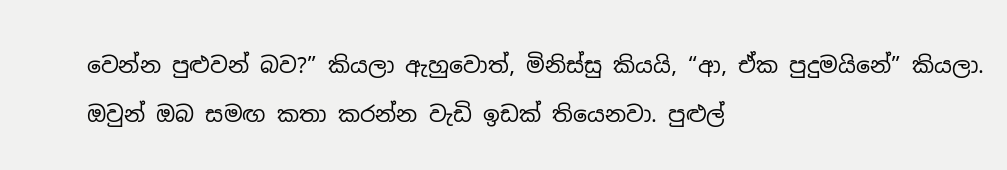වෙන්න පුළුවන් බව?” කියලා ඇහුවොත්, මිනිස්සු කියයි, “ආ, ඒක පුදුමයිනේ” කියලා. ඔවුන් ඔබ සමඟ කතා කරන්න වැඩි ඉඩක් තියෙනවා. පුළුල්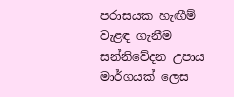පරාසයක හැඟීම් වැළඳ ගැනීම සන්නිවේදන උපාය මාර්ගයක් ලෙස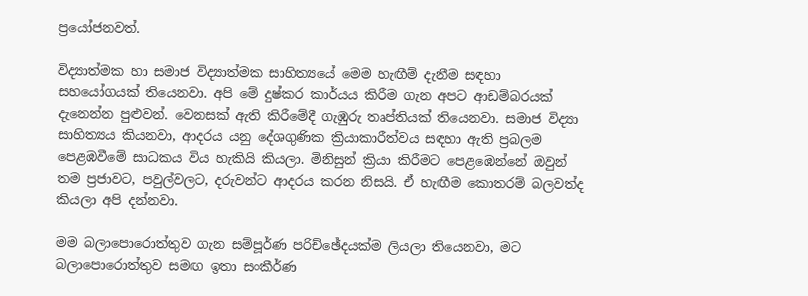ප්‍රයෝජනවත්.

විද්‍යාත්මක හා සමාජ විද්‍යාත්මක සාහිත්‍යයේ මෙම හැඟීම් දැනීම සඳහා සහයෝගයක් තියෙනවා. අපි මේ දුෂ්කර කාර්යය කිරීම ගැන අපට ආඩම්බරයක් දැනෙන්න පුළුවන්. වෙනසක් ඇති කිරීමේදී ගැඹුරු තෘප්තියක් තියෙනවා. සමාජ විද්‍යා සාහිත්‍යය කියනවා, ආදරය යනු දේශගුණික ක්‍රියාකාරීත්වය සඳහා ඇති ප්‍රබලම පෙළඹවීමේ සාධකය විය හැකියි කියලා. මිනිසුන් ක්‍රියා කිරීමට පෙළඹෙන්නේ ඔවුන් තම ප්‍රජාවට, පවුල්වලට, දරුවන්ට ආදරය කරන නිසයි. ඒ හැඟීම කොතරම් බලවත්ද කියලා අපි දන්නවා.

මම බලාපොරොත්තුව ගැන සම්පූර්ණ පරිච්ඡේදයක්ම ලියලා තියෙනවා, මට බලාපොරොත්තුව සමඟ ඉතා සංකීර්ණ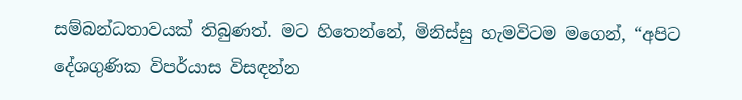සම්බන්ධතාවයක් තිබුණත්. මට හිතෙන්නේ, මිනිස්සු හැමවිටම මගෙන්, “අපිට දේශගුණික විපර්යාස විසඳන්න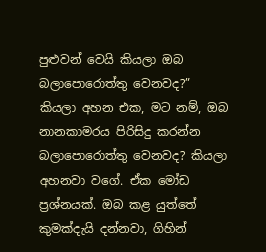පුළුවන් වෙයි කියලා ඔබ බලාපොරොත්තු වෙනවද?” කියලා අහන එක, මට නම්, ඔබ නානකාමරය පිරිසිදු කරන්න බලාපොරොත්තු වෙනවද? කියලා අහනවා වගේ. ඒක මෝඩ ප්‍රශ්නයක්. ඔබ කළ යුත්තේ කුමක්දැයි දන්නවා, ගිහින්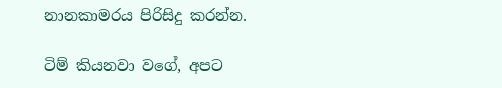නානකාමරය පිරිසිදු කරන්න.

ටිම් කියනවා වගේ, අපට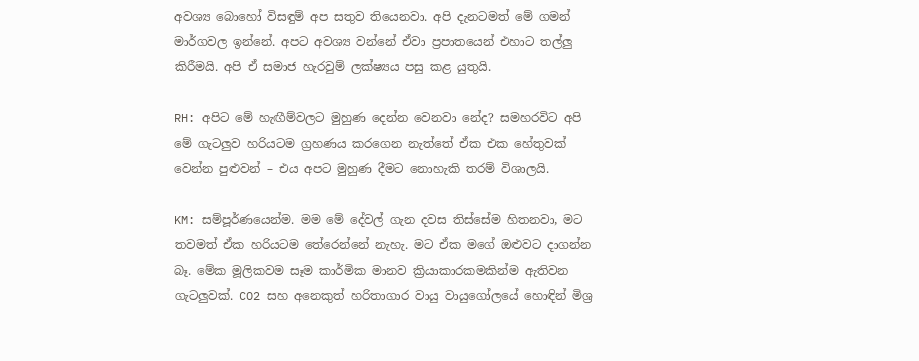අවශ්‍ය බොහෝ විසඳුම් අප සතුව තියෙනවා. අපි දැනටමත් මේ ගමන් මාර්ගවල ඉන්නේ. අපට අවශ්‍ය වන්නේ ඒවා ප්‍රපාතයෙන් එහාට තල්ලු කිරීමයි. අපි ඒ සමාජ හැරවුම් ලක්ෂ්‍යය පසු කළ යුතුයි.

RH: අපිට මේ හැඟීම්වලට මුහුණ දෙන්න වෙනවා නේද? සමහරවිට අපි මේ ගැටලුව හරියටම ග්‍රහණය කරගෙන නැත්තේ ඒක එක හේතුවක් වෙන්න පුළුවන් – එය අපට මුහුණ දීමට නොහැකි තරම් විශාලයි.

KM: සම්පූර්ණයෙන්ම. මම මේ දේවල් ගැන දවස තිස්සේම හිතනවා, මට තවමත් ඒක හරියටම තේරෙන්නේ නැහැ. මට ඒක මගේ ඔළුවට දාගන්න බෑ. මේක මූලිකවම සෑම කාර්මික මානව ක්‍රියාකාරකමකින්ම ඇතිවන ගැටලුවක්. CO2 සහ අනෙකුත් හරිතාගාර වායු වායුගෝලයේ හොඳින් මිශ්‍ර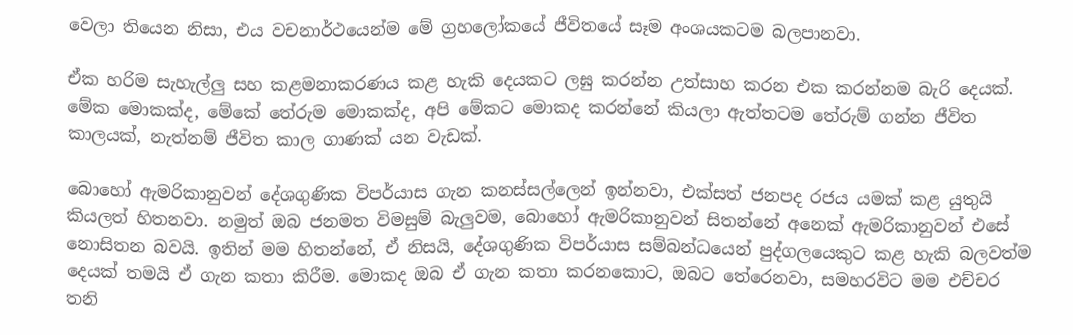වෙලා තියෙන නිසා, එය වචනාර්ථයෙන්ම මේ ග්‍රහලෝකයේ ජීවිතයේ සෑම අංශයකටම බලපානවා.

ඒක හරිම සැහැල්ලු සහ කළමනාකරණය කළ හැකි දෙයකට ලඝු කරන්න උත්සාහ කරන එක කරන්නම බැරි දෙයක්. මේක මොකක්ද, මේකේ තේරුම මොකක්ද, අපි මේකට මොකද කරන්නේ කියලා ඇත්තටම තේරුම් ගන්න ජීවිත කාලයක්, නැත්නම් ජීවිත කාල ගාණක් යන වැඩක්.

බොහෝ ඇමරිකානුවන් දේශගුණික විපර්යාස ගැන කනස්සල්ලෙන් ඉන්නවා, එක්සත් ජනපද රජය යමක් කළ යුතුයි කියලත් හිතනවා. නමුත් ඔබ ජනමත විමසුම් බැලුවම, බොහෝ ඇමරිකානුවන් සිතන්නේ අනෙක් ඇමරිකානුවන් එසේ නොසිතන බවයි. ඉතින් මම හිතන්නේ, ඒ නිසයි, දේශගුණික විපර්යාස සම්බන්ධයෙන් පුද්ගලයෙකුට කළ හැකි බලවත්ම දෙයක් තමයි ඒ ගැන කතා කිරීම. මොකද ඔබ ඒ ගැන කතා කරනකොට, ඔබට තේරෙනවා, සමහරවිට මම එච්චර තනි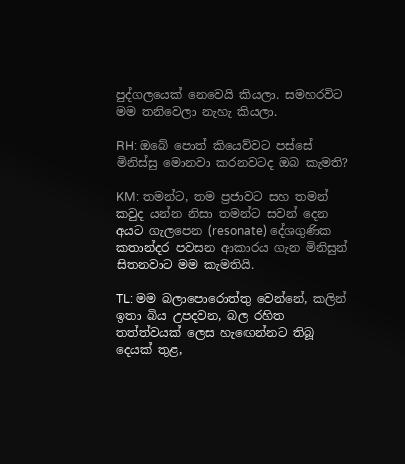පුද්ගලයෙක් නෙවෙයි කියලා. සමහරවිට මම තනිවෙලා නැහැ කියලා.

RH: ඔබේ පොත් කියෙව්වට පස්සේ මිනිස්සු මොනවා කරනවටද ඔබ කැමති?

KM: තමන්ට, තම ප්‍රජාවට සහ තමන් කවුද යන්න නිසා තමන්ට සවන් දෙන අයට ගැලපෙන (resonate) දේශගුණික කතාන්දර පවසන ආකාරය ගැන මිනිසුන් සිතනවාට මම කැමතියි.

TL: මම බලාපොරොත්තු වෙන්නේ, කලින් ඉතා බිය උපදවන, බල රහිත තත්ත්වයක් ලෙස හැඟෙන්නට තිබූ දෙයක් තුළ,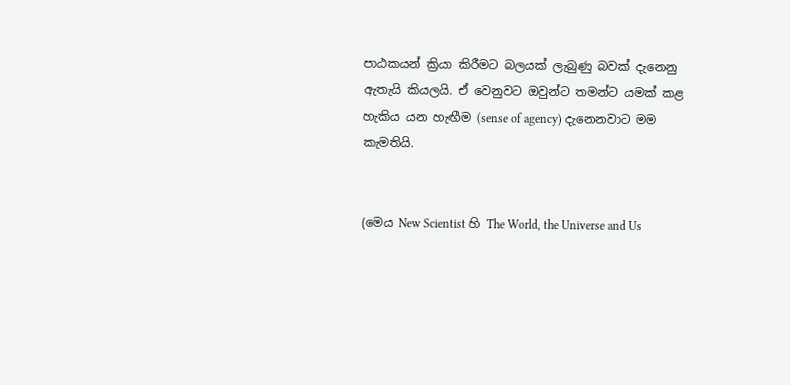පාඨකයන් ක්‍රියා කිරීමට බලයක් ලැබුණු බවක් දැනෙනු ඇතැයි කියලයි. ඒ වෙනුවට ඔවුන්ට තමන්ට යමක් කළ හැකිය යන හැඟීම (sense of agency) දැනෙනවාට මම කැමතියි.


(මෙය New Scientist හි The World, the Universe and Us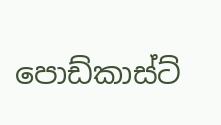පොඩ්කාස්ට්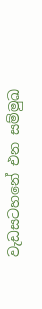වැඩසටහනේ එන සම්මුඛ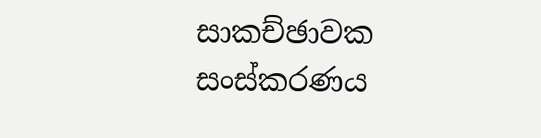සාකච්ඡාවක සංස්කරණය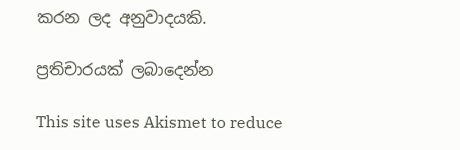කරන ලද අනුවාදයකි.

ප්‍රතිචාරයක් ලබාදෙන්න

This site uses Akismet to reduce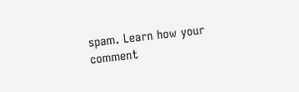spam. Learn how your comment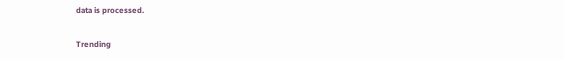data is processed.

Trending